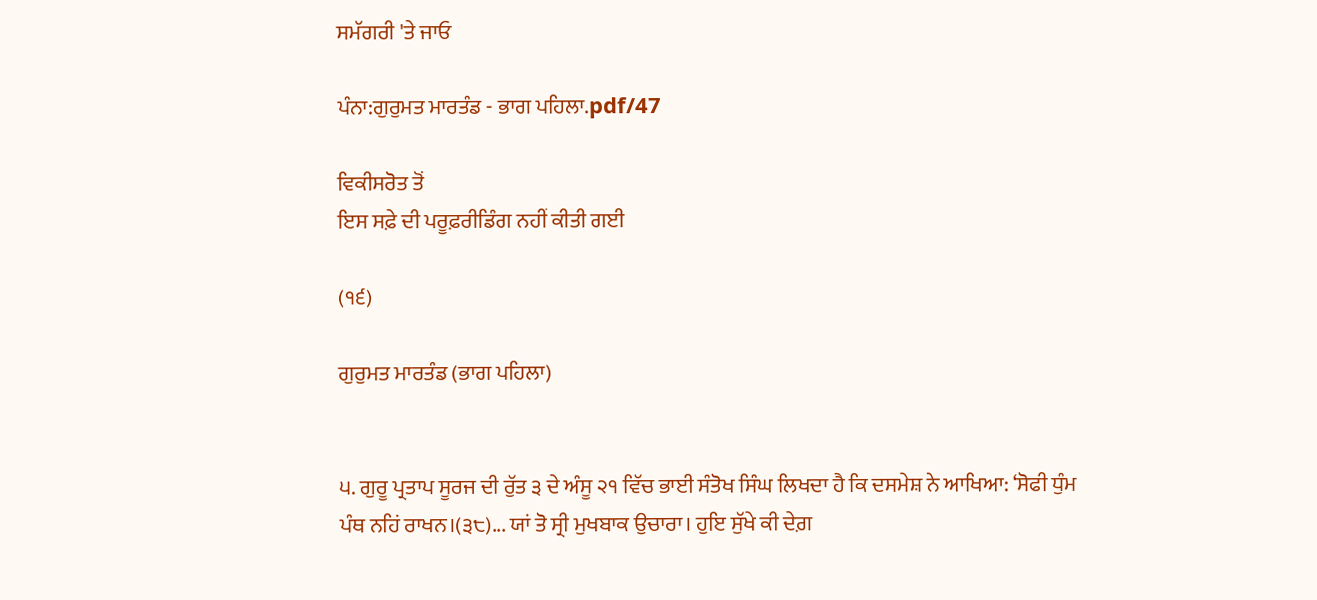ਸਮੱਗਰੀ 'ਤੇ ਜਾਓ

ਪੰਨਾ:ਗੁਰੁਮਤ ਮਾਰਤੰਡ - ਭਾਗ ਪਹਿਲਾ.pdf/47

ਵਿਕੀਸਰੋਤ ਤੋਂ
ਇਸ ਸਫ਼ੇ ਦੀ ਪਰੂਫ਼ਰੀਡਿੰਗ ਨਹੀਂ ਕੀਤੀ ਗਈ

(੧੬)

ਗੁਰੁਮਤ ਮਾਰਤੰਡ (ਭਾਗ ਪਹਿਲਾ)


੫. ਗੁਰੂ ਪ੍ਰਤਾਪ ਸੂਰਜ ਦੀ ਰੁੱਤ ੩ ਦੇ ਅੰਸੂ ੨੧ ਵਿੱਚ ਭਾਈ ਸੰਤੋਖ ਸਿੰਘ ਲਿਖਦਾ ਹੈ ਕਿ ਦਸਮੇਸ਼ ਨੇ ਆਖਿਆ: ‘ਸੋਫੀ ਧੁੰਮ ਪੰਥ ਨਹਿਂ ਰਾਖਨ।(੩੮)... ਯਾਂ ਤੋ ਸ੍ਰੀ ਮੁਖਬਾਕ ਉਚਾਰਾ। ਹੁਇ ਸੁੱਖੇ ਕੀ ਦੇਗ਼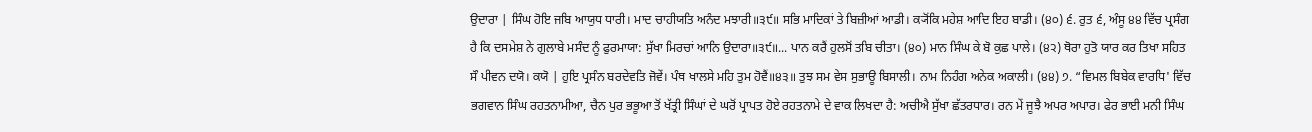ਉਦਾਰਾ | ਸਿੰਘ ਹੋਇ ਜਬਿ ਆਯੁਧ ਧਾਰੀ। ਮਾਦ ਚਾਹੀਯਤਿ ਅਨੰਦ ਮਝਾਰੀ॥੩੯॥ ਸਭਿ ਮਾਦਿਕਾਂ ਤੇ ਬਿਜ਼ੀਆਂ ਆਡੀ। ਕ੍ਯੋਂਕਿ ਮਹੇਸ਼ ਆਦਿ ਇਹ ਬਾਡੀ। (੪੦) ੬. ਰੁਤ ੬, ਅੰਸੂ ੪੪ ਵਿੱਚ ਪ੍ਰਸੰਗ ਹੈ ਕਿ ਦਸਮੇਸ਼ ਨੇ ਗੁਲਾਬੇ ਮਸੰਦ ਨੂੰ ਫੁਰਮਾਯਾ: ਸੁੱਖਾ ਮਿਰਚਾਂ ਆਨਿ ਉਦਾਰਾ॥੩੯॥... ਪਾਨ ਕਰੈਂ ਹੁਲਸੋਂ ਤਬਿ ਚੀਤਾ। (੪੦) ਮਾਨ ਸਿੰਘ ਕੇ ਬੋ ਕੁਛ ਪਾਲੇ। (੪੨) ਥੋਰਾ ਹੁਤੋ ਯਾਰ ਕਰ ਤਿਖਾ ਸਹਿਤ ਸੌ ਪੀਵਨ ਦਯੋ। ਕਯੋ | ਹੁਇ ਪ੍ਰਸੰਨ ਬਰਦੇਵਤਿ ਜੋਵੇਂ। ਪੰਥ ਖਾਲਸੇ ਮਹਿ ਤੁਮ ਹੋਵੈਂ॥੪੩॥ ਤੁਝ ਸਮ ਵੇਸ ਸੁਭਾਊ ਬਿਸਾਲੀ। ਨਾਮ ਨਿਹੰਗ ਅਨੇਕ ਅਕਾਲੀ। (੪੪) ੭. “ਵਿਮਲ ਬਿਬੇਕ ਵਾਰਧਿ' ਵਿੱਚ ਭਗਵਾਨ ਸਿੰਘ ਰਹਤਨਾਮੀਆ, ਚੈਨ ਪੁਰ ਭਭੂਆ ਤੋਂ ਖੱਤ੍ਰੀ ਸਿੰਘਾਂ ਦੇ ਘਰੋਂ ਪ੍ਰਾਪਤ ਹੋਏ ਰਹਤਨਾਮੇ ਦੇ ਵਾਕ ਲਿਖਦਾ ਹੈ: ਅਚੀਐ ਸੁੱਖਾ ਛੱਤਰਧਾਰ। ਰਨ ਮੇਂ ਜੂਝੈ ਅਪਰ ਅਪਾਰ। ਫੇਰ ਭਾਈ ਮਨੀ ਸਿੰਘ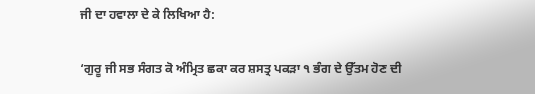ਜੀ ਦਾ ਹਵਾਲਾ ਦੇ ਕੇ ਲਿਖਿਆ ਹੈ:

‘ਗੁਰੂ ਜੀ ਸਭ ਸੰਗਤ ਕੋ ਅੰਮ੍ਰਿਤ ਛਕਾ ਕਰ ਸ਼ਸਤ੍ਰ ਪਕੜਾ ੧ ਭੰਗ ਦੇ ਉੱਤਮ ਹੋਣ ਦੀ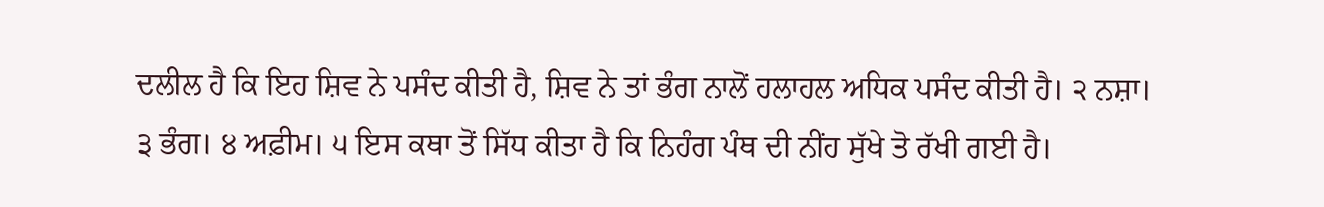ਦਲੀਲ ਹੈ ਕਿ ਇਹ ਸ਼ਿਵ ਨੇ ਪਸੰਦ ਕੀਤੀ ਹੈ, ਸ਼ਿਵ ਨੇ ਤਾਂ ਭੰਗ ਨਾਲੋਂ ਹਲਾਹਲ ਅਧਿਕ ਪਸੰਦ ਕੀਤੀ ਹੈ। ੨ ਨਸ਼ਾ। ੩ ਭੰਗ। ੪ ਅਫ਼ੀਮ। ੫ ਇਸ ਕਥਾ ਤੋਂ ਸਿੱਧ ਕੀਤਾ ਹੈ ਕਿ ਨਿਹੰਗ ਪੰਥ ਦੀ ਨੀਂਹ ਸੁੱਖੇ ਤੋ ਰੱਖੀ ਗਈ ਹੈ।